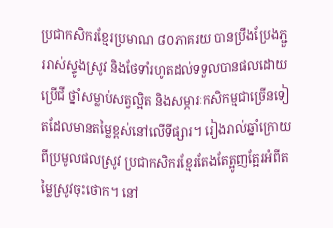ប្រជាកសិករខ្មែរប្រមាណ ៨០ភាគរយ បានប្រឹងប្រែងភ្ជួររាស់ស្ទូងស្រូវ និងថែទាំរហូតដល់ទទួលបានផលដោយប្រើជី ថ្នាំសម្លាប់សត្វល្អិត និងសម្ភារៈកសិកម្មជាច្រើនទៀតដែលមានតម្លៃខ្ពស់នៅលើទីផ្សារ។ រៀងរាល់ឆ្នាំក្រោយពីប្រមូលផលស្រូវ ប្រជាកសិករខ្មែរតែងតែត្អូញត្អែរអំពីតម្លៃស្រូវចុះថោក។ នៅ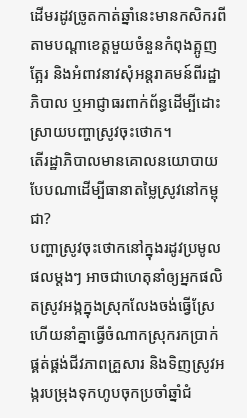ដើមរដូវច្រូតកាត់ឆ្នាំនេះមានកសិករពីតាមបណ្ដាខេត្តមួយចំនួនកំពុងត្អូញត្អែរ និងអំពាវនាវសុំអន្តរាគមន៍ពីរដ្ឋាភិបាល ឬអាជ្ញាធរពាក់ព័ន្ធដើម្បីដោះស្រាយបញ្ហាស្រូវចុះថោក។
តើរដ្ឋាភិបាលមានគោលនយោបាយបែបណាដើម្បីធានាតម្លៃស្រូវនៅកម្ពុជា?
បញ្ហាស្រូវចុះថោកនៅក្នុងរដូវប្រមូលផលម្ដងៗ អាចជាហេតុនាំឲ្យអ្នកផលិតស្រូវអង្កក្នុងស្រុកលែងចង់ធ្វើស្រែ ហើយនាំគ្នាធ្វើចំណាកស្រុករកប្រាក់ផ្គត់ផ្គង់ជីវភាពគ្រួសារ និងទិញស្រូវអង្ករបម្រុងទុកហូបចុកប្រចាំឆ្នាំជំ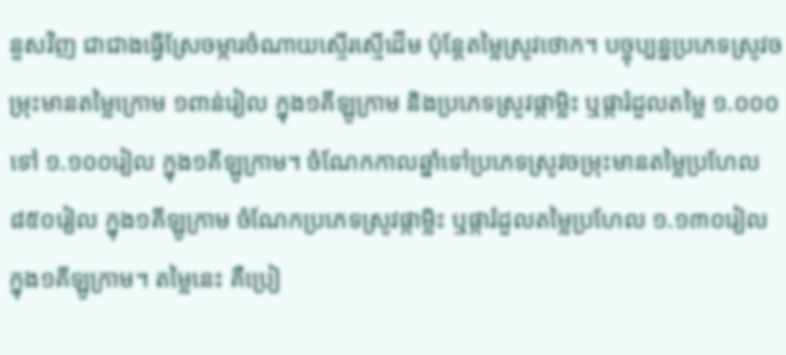នួសវិញ ជាជាងធ្វើស្រែចម្ការចំណាយស្ទើរស្មើដើម ប៉ុន្ដែតម្លៃស្រូវថោក។ បច្ចុប្បន្នប្រភេទស្រូវចម្រុះមានតម្លៃក្រោម ១ពាន់រៀល ក្នុង១គីឡូក្រាម និងប្រភេទស្រូវផ្កាម្លិះ ឬផ្ការំដួលតម្លៃ ១.០០០ ទៅ ១.១០០រៀល ក្នុង១គីឡូក្រាម។ ចំណែកកាលឆ្នាំទៅប្រភេទស្រូវចម្រុះមានតម្លៃប្រហែល ៨៥០រៀល ក្នុង១គីឡូក្រាម ចំណែកប្រភេទស្រូវផ្កាម្លិះ ឬផ្ការំដួលតម្លៃប្រហែល ១.១៣០រៀល ក្នុង១គីឡូក្រាម។ តម្លៃនេះ គឺប្រៀ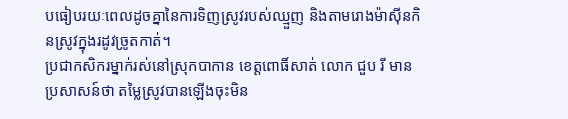បធៀបរយៈពេលដូចគ្នានៃការទិញស្រូវរបស់ឈ្មួញ និងតាមរោងម៉ាស៊ីនកិនស្រូវក្នុងរដូវច្រូតកាត់។
ប្រជាកសិករម្នាក់រស់នៅស្រុកបាកាន ខេត្តពោធិ៍សាត់ លោក ជួប រី មានប្រសាសន៍ថា តម្លៃស្រូវបានឡើងចុះមិន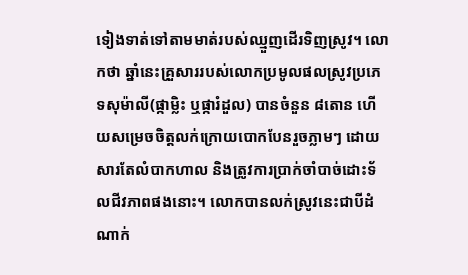ទៀងទាត់ទៅតាមមាត់របស់ឈ្មួញដើរទិញស្រូវ។ លោកថា ឆ្នាំនេះគ្រួសាររបស់លោកប្រមូលផលស្រូវប្រភេទសុម៉ាលី(ផ្កាម្លិះ ឬផ្ការំដួល) បានចំនួន ៨តោន ហើយសម្រេចចិត្តលក់ក្រោយបោកបែនរួចភ្លាមៗ ដោយសារតែលំបាកហាល និងត្រូវការប្រាក់ចាំបាច់ដោះទ័លជីវភាពផងនោះ។ លោកបានលក់ស្រូវនេះជាបីដំណាក់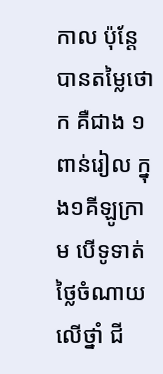កាល ប៉ុន្តែបានតម្លៃថោក គឺជាង ១ពាន់រៀល ក្នុង១គីឡូក្រាម បើទូទាត់ថ្លៃចំណាយលើថ្នាំ ជី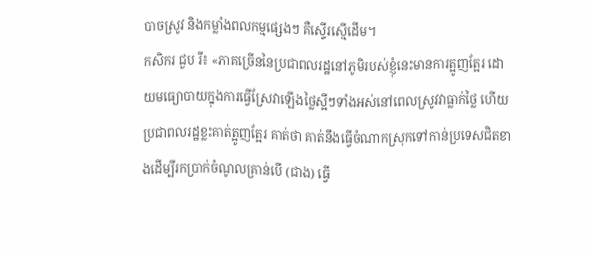បាចស្រូវ និងកម្លាំងពលកម្មផ្សេងៗ គឺស្ទើរស្មើដើម។
កសិករ ជួប រី៖ «ភាគច្រើននៃប្រជាពលរដ្ឋនៅភូមិរបស់ខ្ញុំនេះមានការត្អូញត្អែរ ដោយមធ្យោបាយក្នុងការធ្វើស្រែវាឡើងថ្លៃស្អីៗទាំងអស់នៅពេលស្រូវវាធ្លាក់ថ្លៃ ហើយប្រជាពលរដ្ឋខ្លះគាត់ត្អូញត្អែរ គាត់ថា គាត់នឹងធ្វើចំណាកស្រុកទៅកាន់ប្រទេសជិតខាងដើម្បីរកប្រាក់ចំណូលគ្រាន់បើ (ជាង) ធ្វើ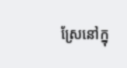ស្រែនៅក្នុ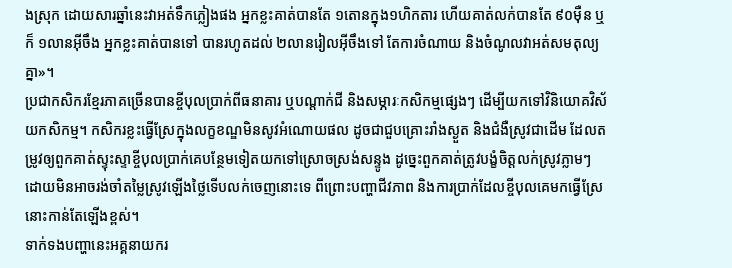ងស្រុក ដោយសារឆ្នាំនេះវាអត់ទឹកភ្លៀងផង អ្នកខ្លះគាត់បានតែ ១តោនក្នុង១ហិកតារ ហើយគាត់លក់បានតែ ៩០ម៉ឺន ឬក៏ ១លានអ៊ីចឹង អ្នកខ្លះគាត់បានទៅ បានរហូតដល់ ២លានរៀលអ៊ីចឹងទៅ តែការចំណាយ និងចំណូលវាអត់សមតុល្យគ្នា»។
ប្រជាកសិករខ្មែរភាគច្រើនបានខ្ចីបុលប្រាក់ពីធនាគារ ឬបណ្ដាក់ជី និងសម្ភារៈកសិកម្មផ្សេងៗ ដើម្បីយកទៅវិនិយោគវិស័យកសិកម្ម។ កសិករខ្លះធ្វើស្រែក្នុងលក្ខខណ្ឌមិនសូវអំណោយផល ដូចជាជួបគ្រោះរាំងស្ងួត និងជំងឺស្រូវជាដើម ដែលតម្រូវឲ្យពួកគាត់ស្ទុះស្ទាខ្ចីបុលប្រាក់គេបន្ថែមទៀតយកទៅស្រោចស្រង់សន្ទូង ដូច្នេះពួកគាត់ត្រូវបង្ខំចិត្តលក់ស្រូវភ្លាមៗ ដោយមិនអាចរង់ចាំតម្លៃស្រូវឡើងថ្លៃទើបលក់ចេញនោះទេ ពីព្រោះបញ្ហាជីវភាព និងការប្រាក់ដែលខ្ចីបុលគេមកធ្វើស្រែនោះកាន់តែឡើងខ្ពស់។
ទាក់ទងបញ្ហានេះអគ្គនាយករ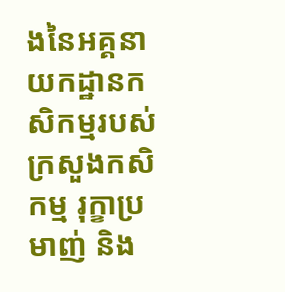ងនៃអគ្គនាយកដ្ឋានកសិកម្មរបស់ក្រសួងកសិកម្ម រុក្ខាប្រមាញ់ និង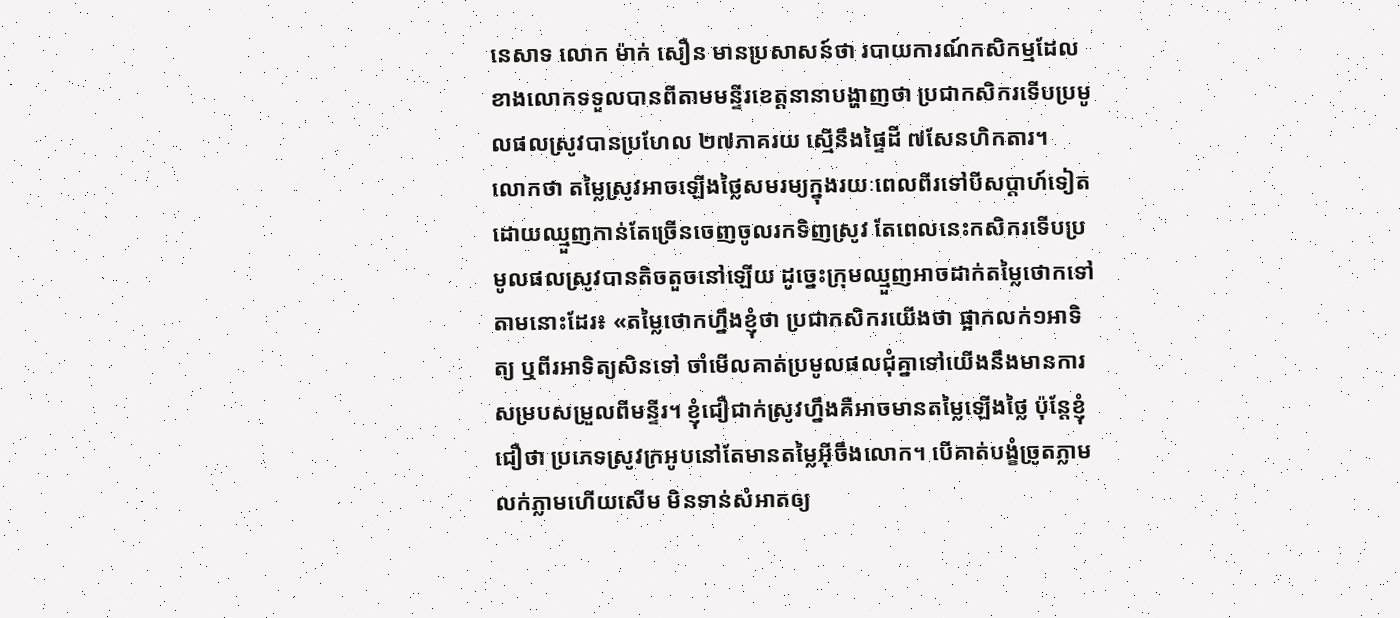នេសាទ លោក ម៉ាក់ សឿន មានប្រសាសន៍ថា របាយការណ៍កសិកម្មដែលខាងលោកទទួលបានពីតាមមន្ទីរខេត្តនានាបង្ហាញថា ប្រជាកសិករទើបប្រមូលផលស្រូវបានប្រហែល ២៧ភាគរយ ស្មើនឹងផ្ទៃដី ៧សែនហិកតារ។
លោកថា តម្លៃស្រូវអាចឡើងថ្លៃសមរម្យក្នុងរយៈពេលពីរទៅបីសប្ដាហ៍ទៀតដោយឈ្មួញកាន់តែច្រើនចេញចូលរកទិញស្រូវ តែពេលនេះកសិករទើបប្រមូលផលស្រូវបានតិចតួចនៅឡើយ ដូច្នេះក្រុមឈ្មួញអាចដាក់តម្លៃថោកទៅតាមនោះដែរ៖ «តម្លៃថោកហ្នឹងខ្ញុំថា ប្រជាកសិករយើងថា ផ្អាកលក់១អាទិត្យ ឬពីរអាទិត្យសិនទៅ ចាំមើលគាត់ប្រមូលផលជុំគ្នាទៅយើងនឹងមានការសម្របសម្រួលពីមន្ទីរ។ ខ្ញុំជឿជាក់ស្រូវហ្នឹងគឺអាចមានតម្លៃឡើងថ្លៃ ប៉ុន្ដែខ្ញុំជឿថា ប្រភេទស្រូវក្រអូបនៅតែមានតម្លៃអ៊ីចឹងលោក។ បើគាត់បង្ខំច្រូតភ្លាមលក់ភ្លាមហើយសើម មិនទាន់សំអាតឲ្យ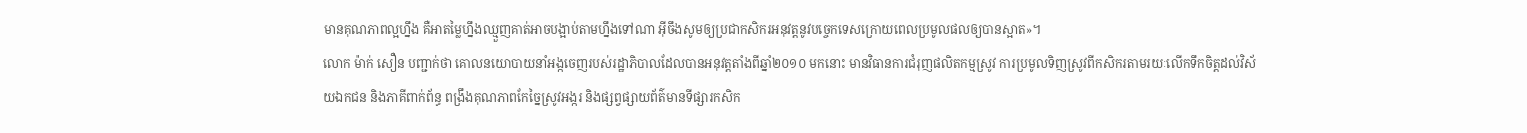មានគុណភាពល្អហ្នឹង គឺអាតម្លៃហ្នឹងឈ្មួញគាត់អាចបង្អាប់តាមហ្នឹងទៅណា អ៊ីចឹងសូមឲ្យប្រជាកសិករអនុវត្តនូវបច្ចេកទេសក្រោយពេលប្រមូលផលឲ្យបានស្អាត»។
លោក ម៉ាក់ សឿន បញ្ជាក់ថា គោលនយោបាយនាំអង្កចេញរបស់រដ្ឋាភិបាលដែលបានអនុវត្តតាំងពីឆ្នាំ២០១០ មកនោះ មានវិធានការជំរុញផលិតកម្មស្រូវ ការប្រមូលទិញស្រូវពីកសិករតាមរយៈលើកទឹកចិត្តដល់វិស័យឯកជន និងភាគីពាក់ព័ន្ធ ពង្រឹងគុណភាពកែច្នៃស្រូវអង្ករ និងផ្សព្វផ្សាយព័ត៌មានទីផ្សារកសិក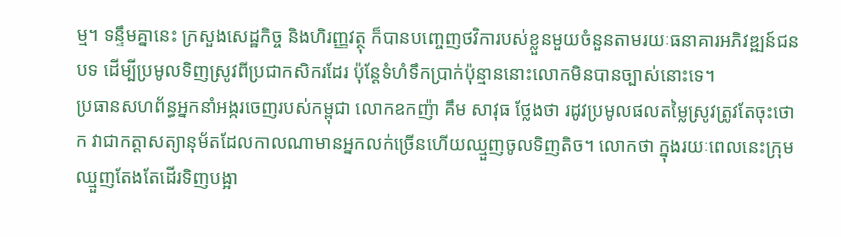ម្ម។ ទន្ទឹមគ្នានេះ ក្រសួងសេដ្ឋកិច្ច និងហិរញ្ញវត្ថុ ក៏បានបញ្ចេញថវិការបស់ខ្លួនមួយចំនួនតាមរយៈធនាគារអភិវឌ្ឍន៍ជនបទ ដើម្បីប្រមូលទិញស្រូវពីប្រជាកសិករដែរ ប៉ុន្តែទំហំទឹកប្រាក់ប៉ុន្មាននោះលោកមិនបានច្បាស់នោះទេ។
ប្រធានសហព័ន្ធអ្នកនាំអង្ករចេញរបស់កម្ពុជា លោកឧកញ៉ា គឹម សាវុធ ថ្លែងថា រដូវប្រមូលផលតម្លៃស្រូវត្រូវតែចុះថោក វាជាកត្តាសត្យានុម័តដែលកាលណាមានអ្នកលក់ច្រើនហើយឈ្មួញចូលទិញតិច។ លោកថា ក្នុងរយៈពេលនេះក្រុមឈ្មួញតែងតែដើរទិញបង្អា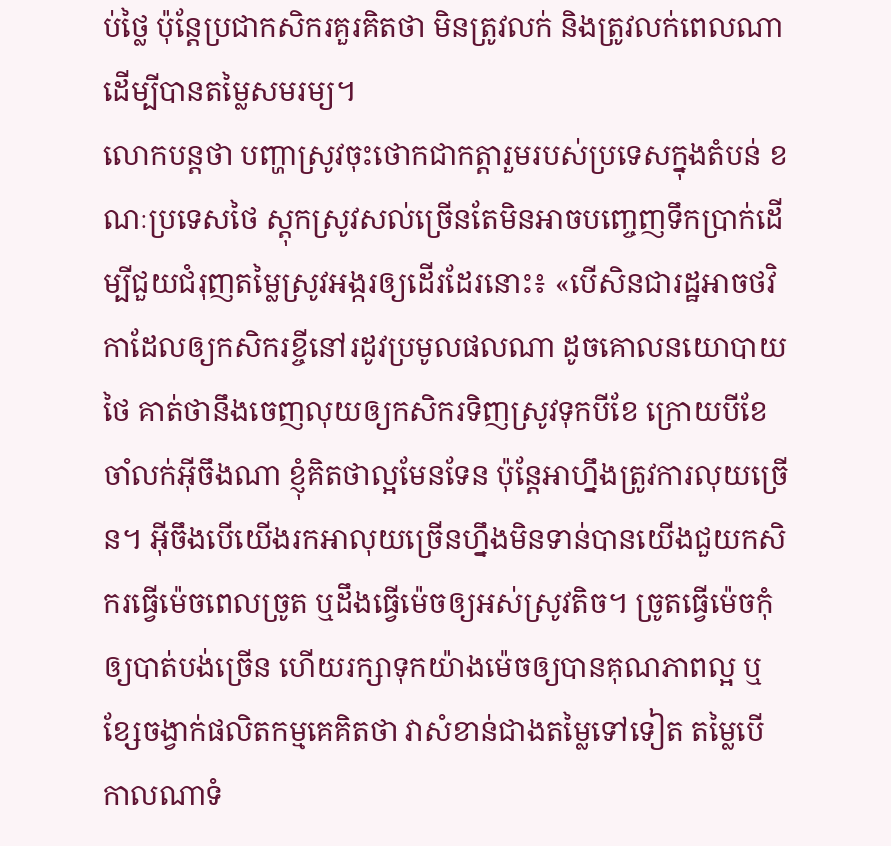ប់ថ្លៃ ប៉ុន្តែប្រជាកសិករគួរគិតថា មិនត្រូវលក់ និងត្រូវលក់ពេលណា ដើម្បីបានតម្លៃសមរម្យ។
លោកបន្តថា បញ្ហាស្រូវចុះថោកជាកត្តារួមរបស់ប្រទេសក្នុងតំបន់ ខណៈប្រទេសថៃ ស្ដុកស្រូវសល់ច្រើនតែមិនអាចបញ្ចេញទឹកប្រាក់ដើម្បីជួយជំរុញតម្លៃស្រូវអង្ករឲ្យដើរដែរនោះ៖ «បើសិនជារដ្ឋអាចថវិកាដែលឲ្យកសិករខ្ចីនៅរដូវប្រមូលផលណា ដូចគោលនយោបាយថៃ គាត់ថានឹងចេញលុយឲ្យកសិករទិញស្រូវទុកបីខែ ក្រោយបីខែចាំលក់អ៊ីចឹងណា ខ្ញុំគិតថាល្អមែនទែន ប៉ុន្ដែអាហ្នឹងត្រូវការលុយច្រើន។ អ៊ីចឹងបើយើងរកអាលុយច្រើនហ្នឹងមិនទាន់បានយើងជួយកសិករធ្វើម៉េចពេលច្រូត ឬដឹងធ្វើម៉េចឲ្យអស់ស្រូវតិច។ ច្រូតធ្វើម៉េចកុំឲ្យបាត់បង់ច្រើន ហើយរក្សាទុកយ៉ាងម៉េចឲ្យបានគុណភាពល្អ ឬខ្សែចង្វាក់ផលិតកម្មគេគិតថា វាសំខាន់ជាងតម្លៃទៅទៀត តម្លៃបើកាលណាទំ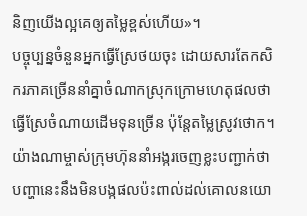និញយើងល្អគេឲ្យតម្លៃខ្ពស់ហើយ»។
បច្ចុប្បន្នចំនួនអ្នកធ្វើស្រែថយចុះ ដោយសារតែកសិករភាគច្រើននាំគ្នាចំណាកស្រុកក្រោមហេតុផលថា ធ្វើស្រែចំណាយដើមទុនច្រើន ប៉ុន្តែតម្លៃស្រូវថោក។ យ៉ាងណាម្ចាស់ក្រុមហ៊ុននាំអង្ករចេញខ្លះបញ្ជាក់ថា បញ្ហានេះនឹងមិនបង្កផលប៉ះពាល់ដល់គោលនយោ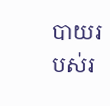បាយរបស់រ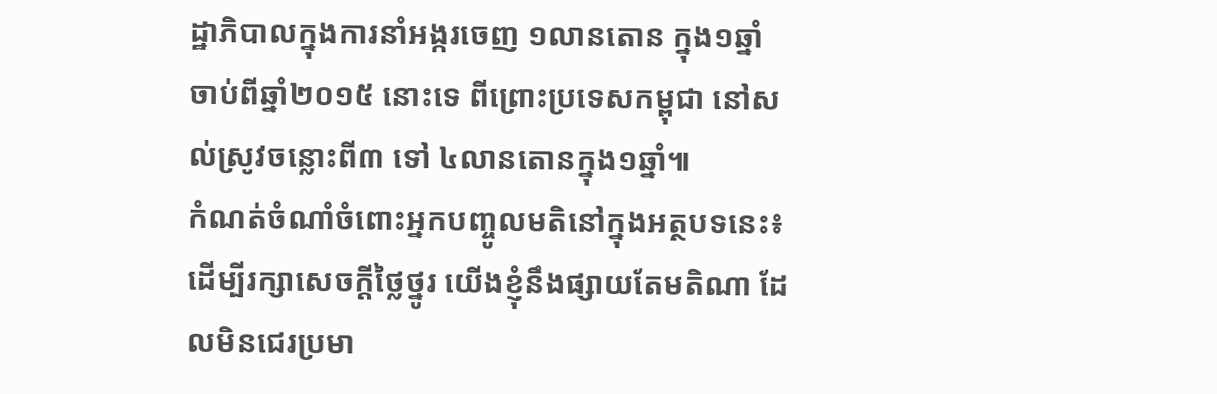ដ្ឋាភិបាលក្នុងការនាំអង្ករចេញ ១លានតោន ក្នុង១ឆ្នាំ ចាប់ពីឆ្នាំ២០១៥ នោះទេ ពីព្រោះប្រទេសកម្ពុជា នៅសល់ស្រូវចន្លោះពី៣ ទៅ ៤លានតោនក្នុង១ឆ្នាំ៕
កំណត់ចំណាំចំពោះអ្នកបញ្ចូលមតិនៅក្នុងអត្ថបទនេះ៖
ដើម្បីរក្សាសេចក្ដីថ្លៃថ្នូរ យើងខ្ញុំនឹងផ្សាយតែមតិណា ដែលមិនជេរប្រមា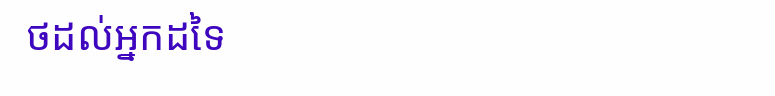ថដល់អ្នកដទៃ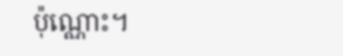ប៉ុណ្ណោះ។